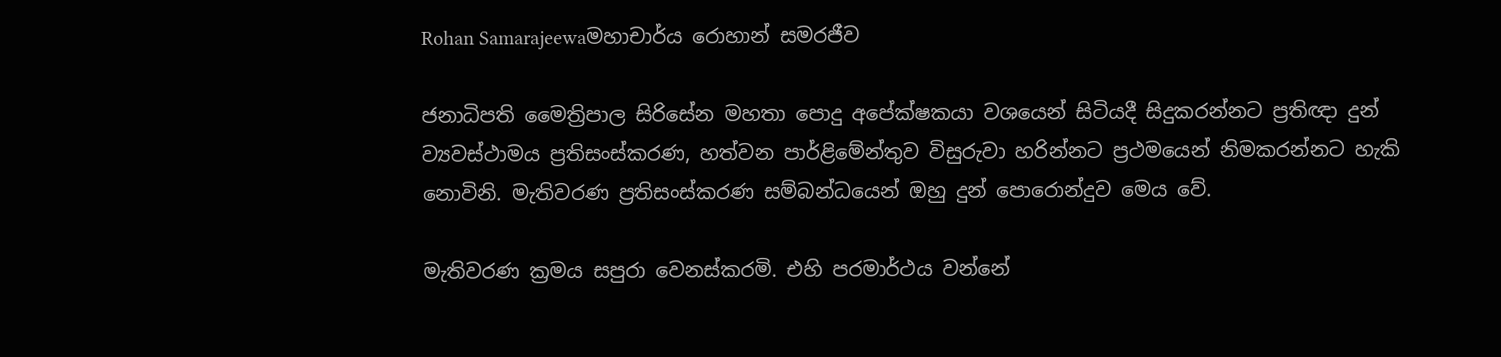Rohan Samarajeewaමහාචාර්ය රොහාන් සමරජීව

ජනාධිපති මෛත්‍රිපාල සිරිසේන මහතා පොදු අපේක්ෂකයා වශයෙන් සිටියදී සිදුකරන්නට ප්‍රතිඥා දුන් ව්‍යවස්ථාමය ප්‍රතිසංස්කරණ, හත්වන පාර්ළිමේන්තුව විසුරුවා හරින්නට ප්‍රථමයෙන් නිමකරන්නට හැකි නොවිනි. මැතිවරණ ප්‍රතිසංස්කරණ සම්බන්ධයෙන් ඔහු දුන් පොරොන්දුව මෙය වේ.

මැතිවරණ ක්‍රමය සපුරා වෙනස්කරමි. එහි පරමාර්ථය වන්නේ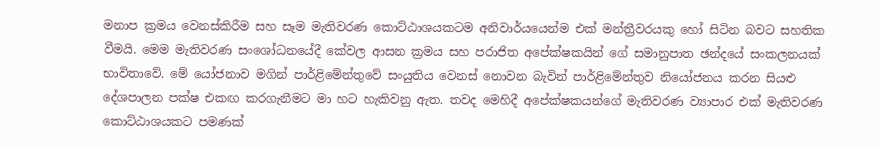මනාප ක්‍රමය වෙනස්කිරීම සහ සෑම මැතිවරණ කොට්ඨාශයකටම අනිවාර්යයෙන්ම එක් මන්ත්‍රීවරයකු හෝ සිටින බවට සහතික වීමයි. මෙම මැතිවරණ සංශෝධනයේදී කේවල ආසන ක්‍රමය සහ පරාජිත අපේක්ෂකයින් ගේ සමානුපාත ඡන්දයේ සංකලනයක් භාවිතාවේ. මේ යෝජනාව මගින් පාර්ළිමේන්තුවේ සංයුතිය වෙනස් නොවන බැවින් පාර්ළිමේන්තුව නියෝජනය කරන සියළු දේශපාලන පක්ෂ එකඟ කරගැනීමට මා හට හැකිවනු ඇත. තවද මෙහිදී අපේක්ෂකයන්ගේ මැතිවරණ ව්‍යාපාර එක් මැතිවරණ කොට්ඨාශයකට පමණක්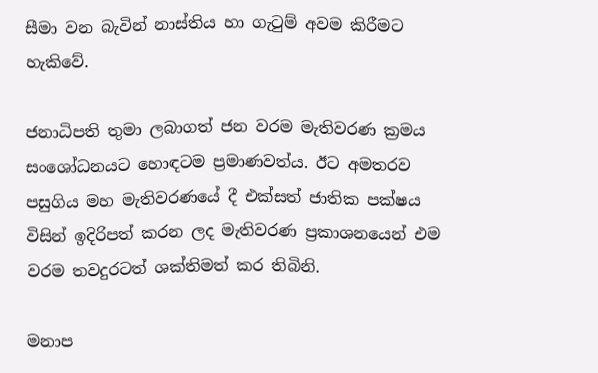සීමා වන බැවින් නාස්තිය හා ගැටුම් අවම කිරීමට හැකිවේ.

ජනාධිපති තුමා ලබාගත් ජන වරම මැතිවරණ ක්‍රමය සංශෝධනයට හොඳටම ප්‍රමාණවත්ය. ඊට අමතරව පසුගිය මහ මැතිවරණයේ දී එක්සත් ජාතික පක්ෂය විසින් ඉදිරිපත් කරන ලද මැතිවරණ ප්‍රකාශනයෙන් එම වරම තවදුරටත් ශක්තිමත් කර තිබිනි.

මනාප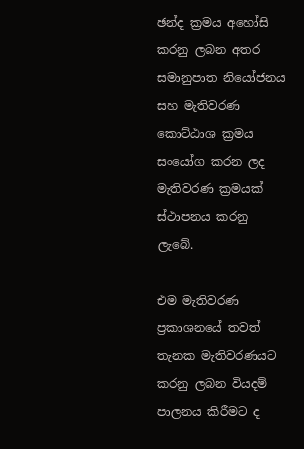ඡන්ද ක්‍රමය අහෝසි කරනු ලබන අතර සමානුපාත නියෝජනය සහ මැතිවරණ කොට්ඨාශ ක්‍රමය සංයෝග කරන ලද මැතිවරණ ක්‍රමයක් ස්ථාපනය කරනු ලැබේ.

එම මැතිවරණ ප්‍රකාශනයේ තවත් තැනක මැතිවරණයට කරනු ලබන වියදම් පාලනය කිරීමට ද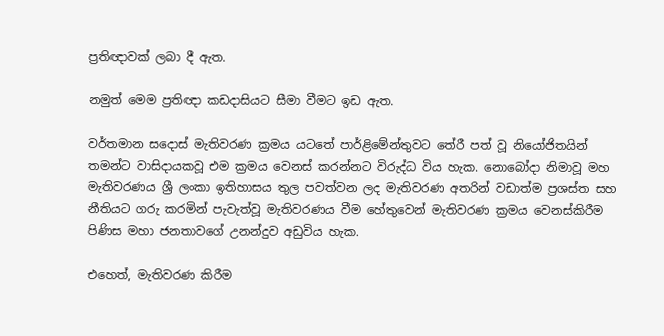ප්‍රතිඥාවක් ලබා දී ඇත.

නමුත් මෙම ප්‍රතිඥා කඩදාසියට සීමා වීමට ඉඩ ඇත.

වර්තමාන සදොස් මැතිවරණ ක්‍රමය යටතේ පාර්ළිමේන්තුවට තේරී පත් වූ නියෝජිතයින් තමන්ට වාසිදායකවූ එම ක්‍රමය වෙනස් කරන්නට විරුද්ධ විය හැක. නොබෝදා නිමාවූ මහ මැතිවරණය ශ්‍රී ලංකා ඉතිහාසය තුල පවත්වන ලද මැතිවරණ අතරින් වඩාත්ම ප්‍රශස්ත සහ නීතියට ගරු කරමින් පැවැත්වූ මැතිවරණය වීම හේතුවෙන් මැතිවරණ ක්‍රමය වෙනස්කිරීම පිණිස මහා ජනතාවගේ උනන්දුව අඩුවිය හැක.

එහෙත්, මැතිවරණ කිරීම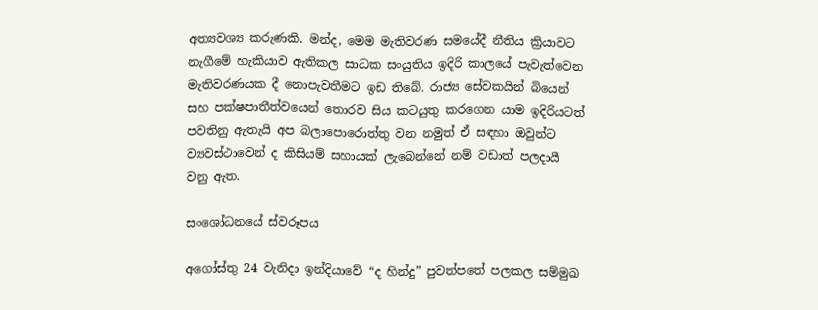අත්‍යවශ්‍ය කරුණකි. මන්ද, මෙම මැතිවරණ සමයේදී නීතිය ක්‍රියාවට නැගීමේ හැකියාව ඇතිකල සාධක සංයුතිය ඉදිරි කාලයේ පැවැත්වෙන මැතිවරණයක දී නොපැවතීමට ඉඩ තිබේ. රාජ්‍ය සේවකයින් බියෙන් සහ පක්ෂපාතීත්වයෙන් තොරව සිය කටයුතු කරගෙන යාම ඉදිරියටත් පවතිනු ඇතැයි අප බලාපොරොත්තු වන නමුත් ඒ සඳහා ඔවුන්ට ව්‍යවස්ථාවෙන් ද කිසියම් සහායක් ලැබෙන්නේ නම් වඩාත් පලදායී වනු ඇත.

සංශෝධනයේ ස්වරූපය

අගෝස්තු 24 වැනිදා ඉන්දියාවේ “ද හින්දු” පුවත්පතේ පලකල සම්මුඛ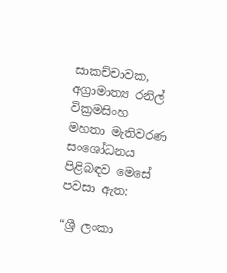සාකච්චාවක, අග්‍රාමාත්‍ය රනිල් වික්‍රමසිංහ මහතා මැතිවරණ සංශෝධනය පිළිබඳව මෙසේ පවසා ඇත:

“ශ්‍රී ලංකා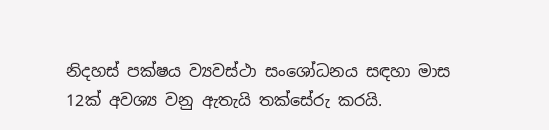නිදහස් පක්ෂය ව්‍යවස්ථා සංශෝධනය සඳහා මාස 12ක් අවශ්‍ය වනු ඇතැයි තක්සේරු කරයි.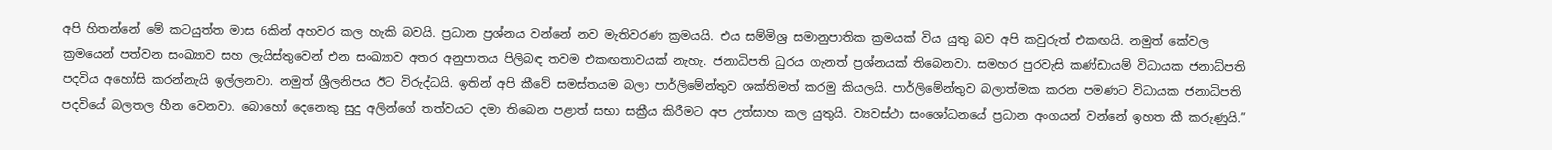අපි හිතන්නේ මේ කටයුත්ත මාස 6කින් අහවර කල හැකි බවයි. ප්‍රධාන ප්‍රශ්නය වන්නේ නව මැතිවරණ ක්‍රමයයි. එය සම්මිශ්‍ර සමානුපාතික ක්‍රමයක් විය යුතු බව අපි කවුරුත් එකඟයි. නමුත් කේවල ක්‍රමයෙන් පත්වන සංඛ්‍යාව සහ ලැයිස්තුවෙන් එන සංඛ්‍යාව අතර අනුපාතය පිලිබඳ තවම එකඟතාවයක් නැහැ. ජනාධිපති ධුරය ගැනත් ප්‍රශ්නයක් තිබෙනවා. සමහර පුරවැසි කණ්ඩායම් විධායක ජනාධ්පති පදවිය අහෝසි කරන්නැයි ඉල්ලනවා. නමුත් ශ්‍රීලනිපය ඊට විරුද්ධයි. ඉතින් අපි කීවේ සමස්තයම බලා පාර්ලිමේන්තුව ශක්තිමත් කරමු කියලයි. පාර්ලිමේන්තුව බලාත්මක කරන පමණට විධායක ජනාධිපති පදවියේ බලතල හීන වෙනවා. බොහෝ දෙනෙකු සුදු අලින්ගේ තත්වයට දමා තිබෙන පළාත් සභා සක්‍රීය කිරීමට අප උත්සාහ කල යුතුයි. ව්‍යවස්ථා සංශෝධනයේ ප්‍රධාන අංගයන් වන්නේ ඉහත කී කරුණුයි.”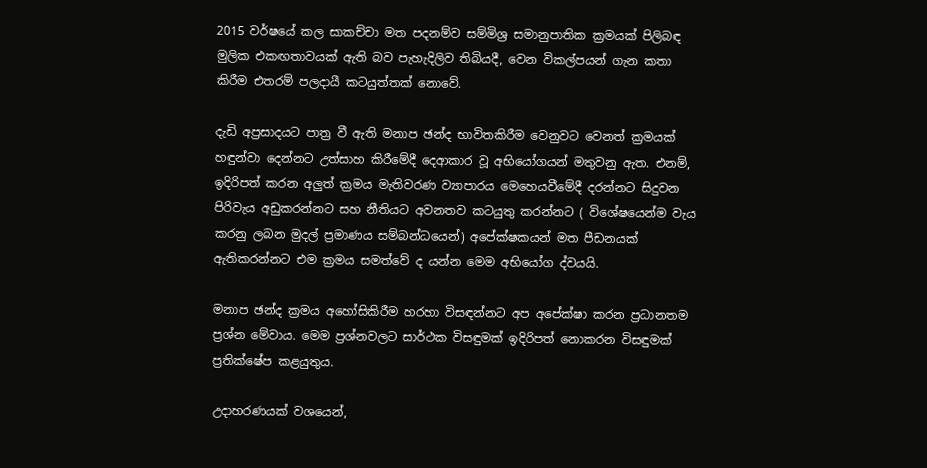2015 වර්ෂයේ කල සාකච්චා මත පදනම්ව සම්මිශ්‍ර සමානුපාතික ක්‍රමයක් පිලිබඳ මුලික එකඟතාවයක් ඇති බව පැහැදිලිව තිබියදී, වෙන විකල්පයන් ගැන කතා කිරීම එතරම් පලදායී කටයුත්තක් නොවේ.

දැඩි අප්‍රසාදයට පාත්‍ර වී ඇති මනාප ඡන්ද භාවිතකිරීම වෙනුවට වෙනත් ක්‍රමයක් හඳුන්වා දෙන්නට උත්සාහ කිරීමේදී දෙආකාර වූ අභියෝගයන් මතුවනු ඇත. එනම්, ඉදිරිපත් කරන අලුත් ක්‍රමය මැතිවරණ ව්‍යාපාරය මෙහෙයවීමේදී දරන්නට සිදුවන පිරිවැය අඩුකරන්නට සහ නීතියට අවනතව කටයුතු කරන්නට ( විශේෂයෙන්ම වැය කරනු ලබන මුදල් ප්‍රමාණය සම්බන්ධයෙන්) අපේක්ෂකයන් මත පීඩනයක් ඇතිකරන්නට එම ක්‍රමය සමත්වේ ද යන්න මෙම අභියෝග ද්වයයි.

මනාප ඡන්ද ක්‍රමය අහෝසිකිරීම හරහා විසඳන්නට අප අපේක්ෂා කරන ප්‍රධානතම ප්‍රශ්න මේවාය. මෙම ප්‍රශ්නවලට සාර්ථක විසඳුමක් ඉදිරිපත් නොකරන විසඳුමක් ප්‍රතික්ෂේප කළයුතුය.

උදාහරණයක් වශයෙන්,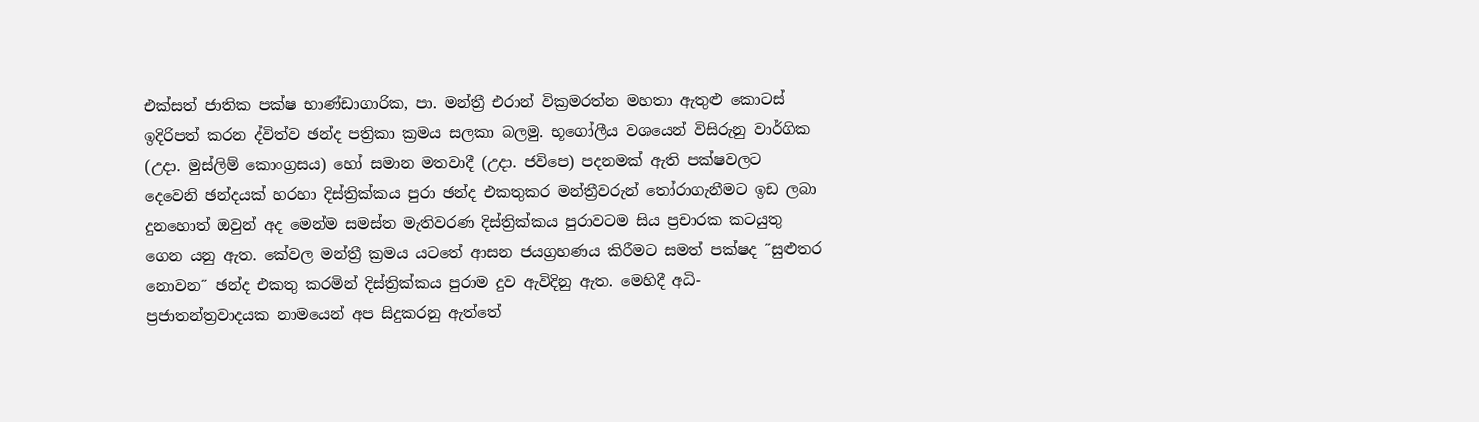එක්සත් ජාතික පක්ෂ භාණ්ඩාගාරික, පා. මන්ත්‍රී එරාන් වික්‍රමරත්න මහතා ඇතුළු කොටස් ඉදිරිපත් කරන ද්විත්ව ඡන්ද පත්‍රිකා ක්‍රමය සලකා බලමු. භූගෝලීය වශයෙන් විසිරුනු වාර්ගික (උදා. මුස්ලිම් කොංග්‍රසය) හෝ සමාන මතවාදී (උදා. ජවිපෙ) පදනමක් ඇති පක්ෂවලට දෙවෙනි ඡන්දයක් හරහා දිස්ත්‍රික්කය පුරා ඡන්ද එකතුකර මන්ත්‍රීවරුන් තෝරාගැනීමට ඉඩ ලබා දුනහොත් ඔවුන් අද මෙන්ම සමස්ත මැතිවරණ දිස්ත්‍රික්කය පුරාවටම සිය ප්‍රචාරක කටයුතු ගෙන යනු ඇත. කේවල මන්ත්‍රී ක්‍රමය යටතේ ආසන ජයග්‍රහණය කිරීමට සමත් පක්ෂද ˝සුළුතර නොවන˝ ඡන්ද එකතු කරමින් දිස්ත්‍රික්කය පුරාම දුව ඇවිදිනු ඇත. මෙහිදී අධි-ප්‍රජාතන්ත්‍රවාදයක නාමයෙන් අප සිදුකරනු ඇත්තේ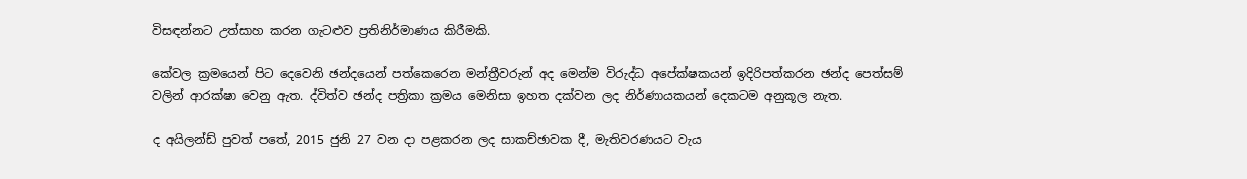විසඳන්නට උත්සාහ කරන ගැටළුව ප්‍රතිනිර්මාණය කිරීමකි.

කේවල ක්‍රමයෙන් පිට දෙවෙනි ඡන්දයෙන් පත්කෙරෙන මන්ත්‍රීවරුන් අද මෙන්ම විරුද්ධ අපේක්ෂකයන් ඉදිරිපත්කරන ඡන්ද පෙත්සම් වලින් ආරක්ෂා වෙනු ඇත. ද්විත්ව ඡන්ද පත්‍රිකා ක්‍රමය මෙනිසා ඉහත දක්වන ලද නිර්ණායකයන් දෙකටම අනුකූල නැත.

ද අයිලන්ඩ් පුවත් පතේ, 2015 ජුනි 27 වන දා පළකරන ලද සාකච්ඡාවක දී, මැතිවරණයට වැය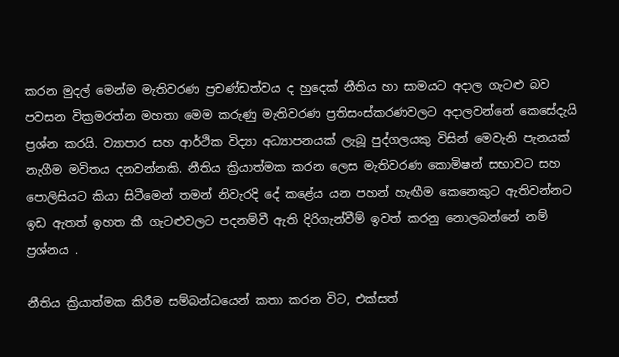කරන මුදල් මෙන්ම මැතිවරණ ප්‍රචණ්ඩත්වය ද හුදෙක් නීතිය හා සාමයට අදාල ගැටළු බව පවසන වික්‍රමරත්න මහතා මෙම කරුණු මැතිවරණ ප්‍රතිසංස්කරණවලට අදාලවන්නේ කෙසේදැයි ප්‍රශ්න කරයි. ව්‍යාපාර සහ ආර්ථික විද්‍යා අධ්‍යාපනයක් ලැබූ පුද්ගලයකු විසින් මෙවැනි පැනයක් නැගීම මවිතය දනවන්නකි. නීතිය ක්‍රියාත්මක කරන ලෙස මැතිවරණ කොමිෂන් සභාවට සහ පොලිසියට කියා සිටීමෙන් තමන් නිවැරදි දේ කළේය යන පහන් හැඟීම කෙනෙකුට ඇතිවන්නට ඉඩ ඇතත් ඉහත කී ගැටළුවලට පදනම්වී ඇති දිරිගැන්වීම් ඉවත් කරනු නොලබන්නේ නම් ප්‍රශ්නය .

නීතිය ක්‍රියාත්මක කිරීම සම්බන්ධයෙන් කතා කරන විට, එක්සත්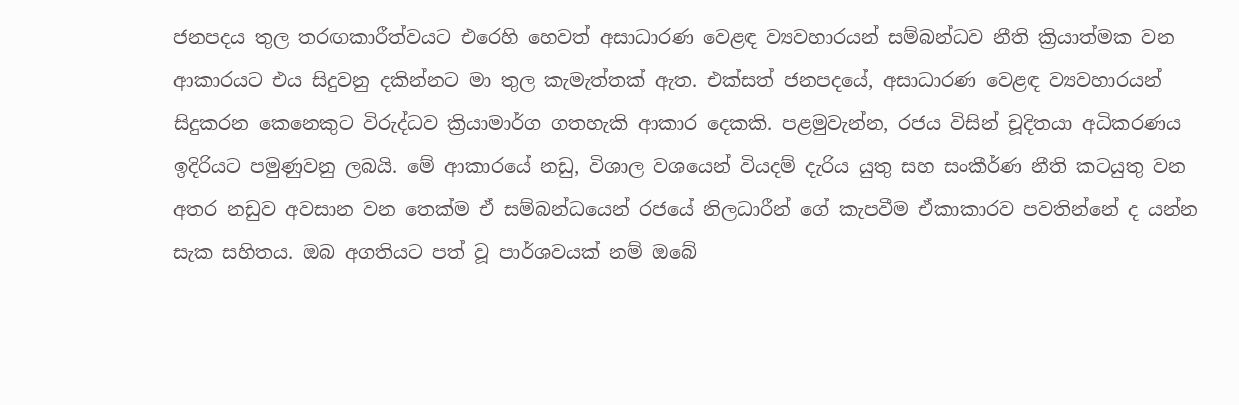ජනපදය තුල තරඟකාරීත්වයට එරෙහි හෙවත් අසාධාරණ වෙළඳ ව්‍යවහාරයන් සම්බන්ධව නීති ක්‍රියාත්මක වන ආකාරයට එය සිදුවනු දකින්නට මා තුල කැමැත්තක් ඇත. එක්සත් ජනපදයේ, අසාධාරණ වෙළඳ ව්‍යවහාරයන් සිදුකරන කෙනෙකුට විරුද්ධව ක්‍රියාමාර්ග ගතහැකි ආකාර දෙකකි. පළමුවැන්න, රජය විසින් චූදිතයා අධිකරණය ඉදිරියට පමුණුවනු ලබයි. මේ ආකාරයේ නඩු, විශාල වශයෙන් වියදම් දැරිය යුතු සහ සංකීර්ණ නීති කටයුතු වන අතර නඩුව අවසාන වන තෙක්ම ඒ සම්බන්ධයෙන් රජයේ නිලධාරීන් ගේ කැපවීම ඒකාකාරව පවතින්නේ ද යන්න සැක සහිතය. ඔබ අගතියට පත් වූ පාර්ශවයක් නම් ඔබේ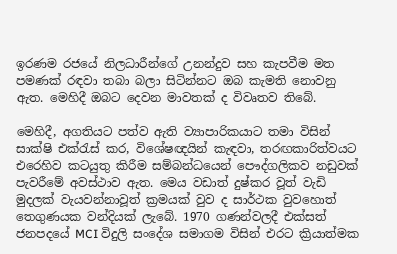ඉරණම රජයේ නිලධාරීන්ගේ උනන්දුව සහ කැපවීම මත පමණක් රඳවා තබා බලා සිටින්නට ඔබ කැමති නොවනු ඇත. මෙහිදී ඔබට දෙවන මාවතක් ද විවෘතව තිබේ.

මෙහිදී, අගතියට පත්ව ඇති ව්‍යාපාරිකයාට තමා විසින් සාක්ෂි එක්රැස් කර, විශේෂඥයින් කැඳවා, තරඟකාරිත්වයට එරෙහිව කටයුතු කිරීම සම්බන්ධයෙන් පෞද්ගලිකව නඩුවක් පැවරීමේ අවස්ථාව ඇත. මෙය වඩාත් දුෂ්කර වූත් වැඩි මුදලක් වැයවන්නාවූත් ක්‍රමයක් වුව ද සාර්ථක වුවහොත් තෙගුණයක වන්දියක් ලැබේ. 1970 ගණන්වලදී එක්සත් ජනපදයේ MCI විදුලි සංදේශ සමාගම විසින් එරට ක්‍රියාත්මක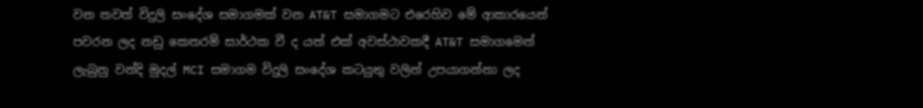වන තවත් විදුලි සංදේශ සමාගමක් වන AT&T සමාගමට එරෙහිව මේ ආකාරයෙන් පවරන ලද නඩු කෙතරම් සාර්ථක වී ද යත් එක් අවස්ථාවකදී AT&T සමාගමෙන් ලැබුනු වන්දි මුදල් MCI සමාගම විදුලි සංදේශ කටයුතු වලින් උපයාගන්නා ලද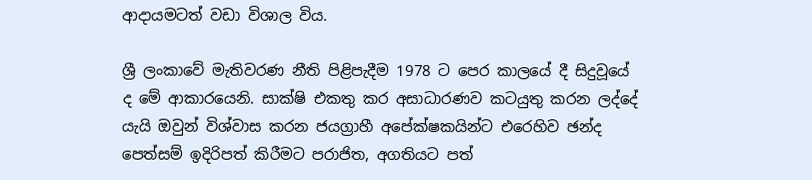ආදායමටත් වඩා විශාල විය.

ශ්‍රී ලංකාවේ මැතිවරණ නීති පිළිපැදීම 1978 ට පෙර කාලයේ දී සිදුවූයේ ද මේ ආකාරයෙනි. සාක්ෂි එකතු කර අසාධාරණව කටයුතු කරන ලද්දේ යැයි ඔවුන් විශ්වාස කරන ජයග්‍රාහී අපේක්ෂකයින්ට එරෙහිව ඡන්ද පෙත්සම් ඉදිරිපත් කිරීමට පරාජිත, අගතියට පත්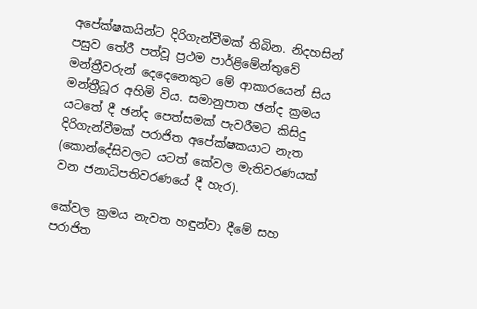අපේක්ෂකයින්ට දිරිගැන්වීමක් තිබින. නිදහසින් පසුව තේරී පත්වූ ප්‍රථම පාර්ළිමේන්තුවේ මන්ත්‍රීවරුන් දෙදෙනෙකුට මේ ආකාරයෙන් සිය මන්ත්‍රීධූර අහිමි විය. සමානුපාත ඡන්ද ක්‍රමය යටතේ දී ඡන්ද පෙත්සමක් පැවරීමට කිසිදු දිරිගැන්වීමක් පරාජිත අපේක්ෂකයාට නැත (කොන්දේසිවලට යටත් කේවල මැතිවරණයක් වන ජනාධිපතිවරණයේ දී හැර).

කේවල ක්‍රමය නැවත හඳුන්වා දීමේ සහ පරාජිත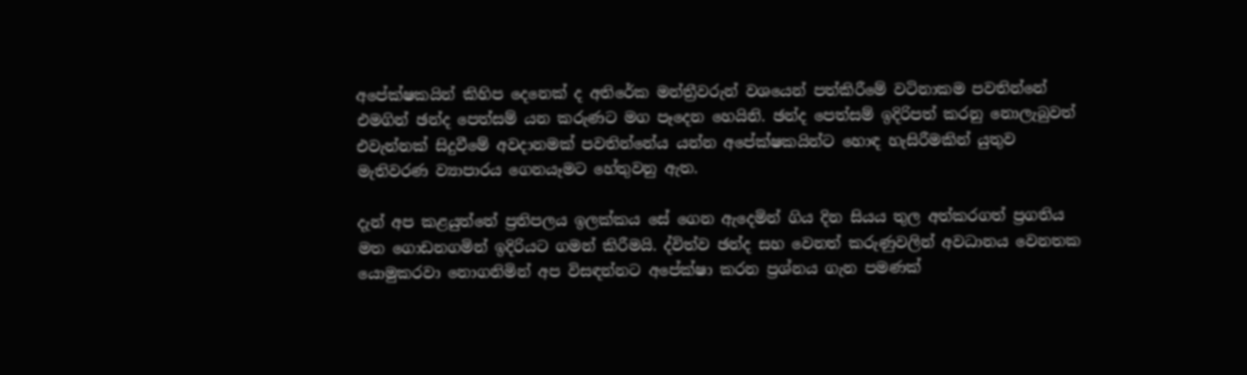අපේක්ෂකයින් කිහිප දෙනෙක් ද අතිරේක මන්ත්‍රීවරුන් වශයෙන් පත්කිරීමේ වටිනාකම පවතින්නේ එමගින් ඡන්ද පෙත්සම් යන කරුණට මග පෑදෙන හෙයිනි. ඡන්ද පෙත්සම් ඉදිරිපත් කරනු නොලැබුවත් එවැන්නක් සිදුවීමේ අවදානමක් පවතින්නේය යන්න අපේක්ෂකයින්ට හොඳ හැසිරීමකින් යුතුව මැතිවරණ ව්‍යාපාරය ගෙනයෑමට හේතුවනු ඇත.

දැන් අප කළයුත්තේ ප්‍රතිපලය ඉලක්කය සේ ගෙන ඇදෙමින් ගිය දින සියය තුල අත්කරගත් ප්‍රගතිය මත ගොඩනගමින් ඉදිරියට ගමන් කිරීමයි. ද්විත්ව ඡන්ද සහ වෙනත් කරුණුවලින් අවධානය වෙනතක යොමුකරවා නොගනිමින් අප විසඳන්නට අපේක්ෂා කරන ප්‍රශ්නය ගැන පමණක්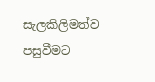සැලකිලිමත්ව පසුවීමට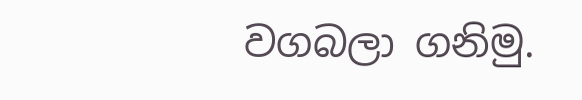වගබලා ගනිමු.